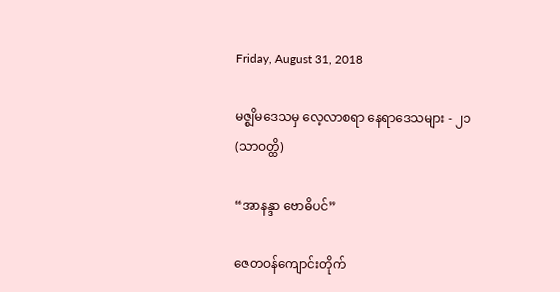Friday, August 31, 2018

မဇ္စျိမဒေသမှ လေ့လာစရာ နေရာဒေသများ - ၂၁ (သာဝတ္ထိ)

“အာနန္ဒာ ဗောဓိပင်”

ဇေတဝန်ကျောင်းတိုက်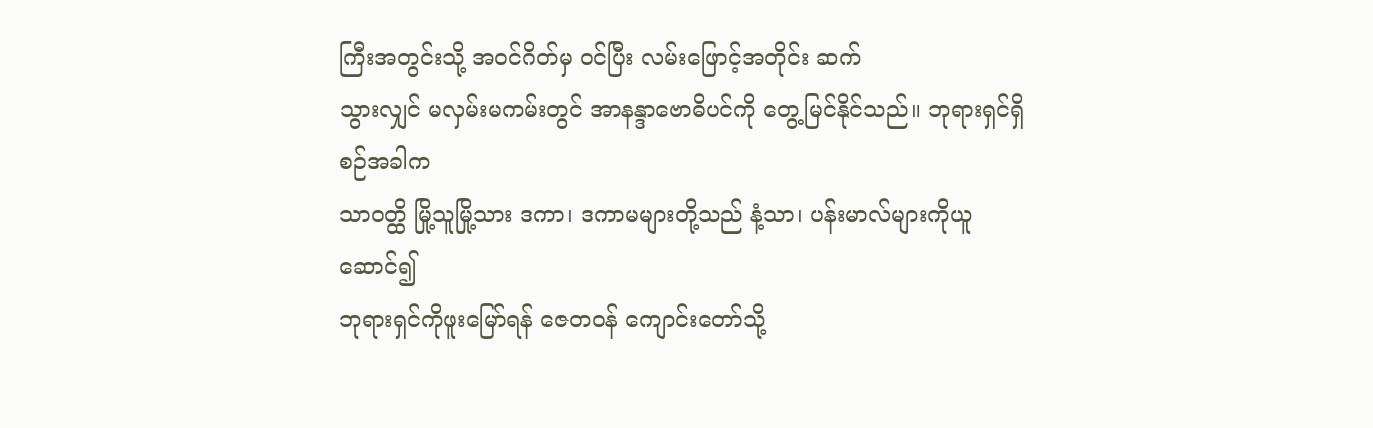ကြီးအတွင်းသို့ အဝင်ဂိတ်မှ ဝင်ပြီး လမ်းဖြောင့်အတိုင်း ဆက်
သွားလျှင် မလှမ်းမကမ်းတွင် အာနန္ဒာဗောဓိပင်ကို တွေ့မြင်နိုင်သည်။ ဘုရားရှင်ရှိစဉ်အခါက
သာဝတ္ထိ မြို့သူမြို့သား ဒကာ၊ ဒကာမများတို့သည် နံ့သာ၊ ပန်းမာလ်များကိုယူဆောင်၍
ဘုရားရှင်ကိုဖူးမြော်ရန် ဇေတဝန် ကျောင်းတော်သို့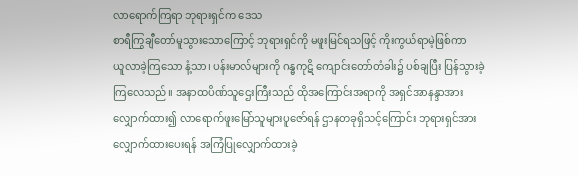လာရောက်ကြရာ ဘုရားရှင်က ဒေသ
စာရီကြွချီတော်မူသွားသောကြောင့် ဘုရားရှင်ကို မဖူးမြင်ရသဖြင့် ကိုးကွယ်ရာမဲ့ဖြစ်ကာ
ယူလာခဲ့ကြသော နံ့သာ၊ ပန်းမာလ်များကို ဂန္ဓကုဋိ ကျောင်းတော်တံခါး၌ ပစ်ချပြီး ပြန်သွားခဲ့
ကြလေသည်။ အနာထပိဏ်သူဌေးကြီးသည် ထိုအကြောင်းအရာကို အရှင်အာနန္ဒာအား
လျှောက်ထား၍ လာရောက်ဖူးမြော်သူများပူဇော်ရန် ဌာနတခုရှိသင့်ကြောင်း ဘုရားရှင်အား
လျှောက်ထားပေးရန် အကြံပြုလျှောက်ထားခဲ့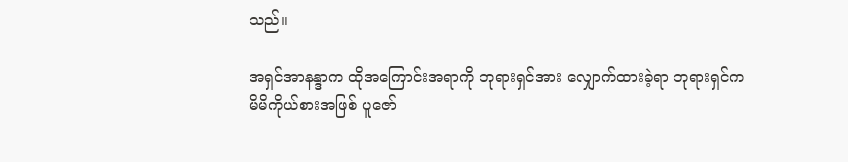သည်။

အရှင်အာနန္ဒာက ထိုအကြောင်းအရာကို ဘုရားရှင်အား လျှောက်ထားခဲ့ရာ ဘုရားရှင်က
မိမိကိုယ်စားအဖြစ် ပူဇော်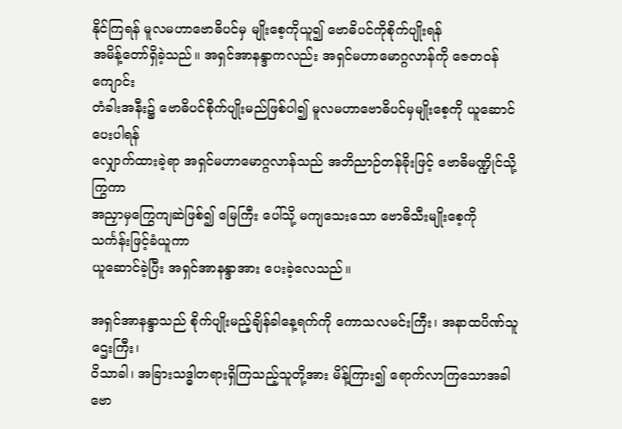နိုင်ကြရန် မူလမဟာဗောဓိပင်မှ မျိုးစေ့ကိုယူ၍ ဗောဓိပင်ကိုစိုက်ပျိုးရန်
အမိန့်တော်ရှိခဲ့သည်။ အရှင်အာနန္ဒာကလည်း အရှင်မဟာမောဂ္ဂလာန်ကို ဇေတဝန်ကျောင်း
တံခါးအနီး၌ ဗောဓိပင်စိုက်ပျိုးမည်ဖြစ်ပါ၍ မူလမဟာဗောဓိပင်မှမျိုးစေ့ကို ယူဆောင်ပေးပါရန်
လျှောက်ထားခဲ့ရာ အရှင်မဟာမောဂ္ဂလာန်သည် အဘိညာဉ်တန်ခိုးဖြင့် ဗောဓိမဏ္ဍိုင်သို့ကြွကာ
အညှာမှကြွေကျဆဲဖြစ်၍ မြေကြီး ပေါ်သို့ မကျသေးသော ဗောဓိသီးမျိုးစေ့ကို သင်္ကန်းဖြင့်ခံယူကာ
ယူဆောင်ခဲ့ပြီး အရှင်အာနန္ဒာအား ပေးခဲ့လေသည်။

အရှင်အာနန္ဒာသည် စိုက်ပျိုးမည့်ချိန်ခါနေ့ရက်ကို ကောသလမင်းကြီး၊ အနာထပိဏ်သူဌေးကြီး၊
ဝိသာခါ၊ အခြားသဒ္ဓါတရားရှိကြသည့်သူတို့အား မိန့်ကြား၍ ရောက်လာကြသောအခါ ဗော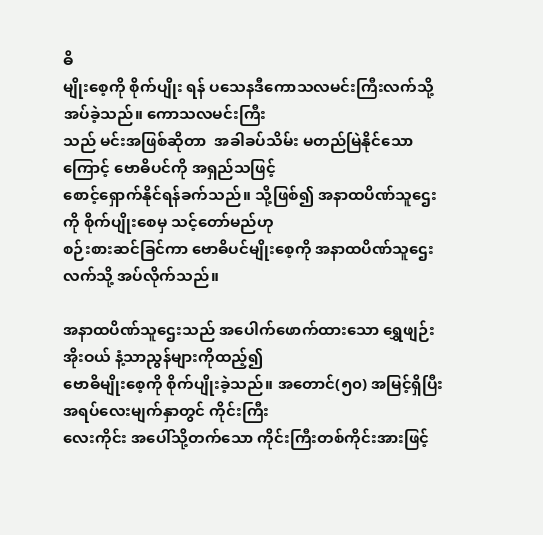ဓိ
မျိုးစေ့ကို စိုက်ပျိုး ရန် ပသေနဒီကောသလမင်းကြီးလက်သို့ အပ်ခဲ့သည်။ ကောသလမင်းကြီး
သည် မင်းအဖြစ်ဆိုတာ  အခါခပ်သိမ်း မတည်မြဲနိုင်သောကြောင့် ဗောဓိပင်ကို အရှည်သဖြင့်
စောင့်ရှောက်နိုင်ရန်ခက်သည်။ သို့ဖြစ်၍ အနာထပိဏ်သူဌေးကို စိုက်ပျိုးစေမှ သင့်တော်မည်ဟု
စဉ်းစားဆင်ခြင်ကာ ဗောဓိပင်မျိုးစေ့ကို အနာထပိဏ်သူဌေးလက်သို့ အပ်လိုက်သည်။

အနာထပိဏ်သူဌေးသည် အပေါက်ဖောက်ထားသော ရွှေဖျဉ်းအိုးဝယ် နံ့သာညွန်များကိုထည့်၍
ဗောဓိမျိုးစေ့ကို စိုက်ပျိုးခဲ့သည်။ အတောင်(၅၀) အမြင့်ရှိပြီး အရပ်လေးမျက်နှာတွင် ကိုင်းကြီး
လေးကိုင်း အပေါ်သို့တက်သော ကိုင်းကြီးတစ်ကိုင်းအားဖြင့်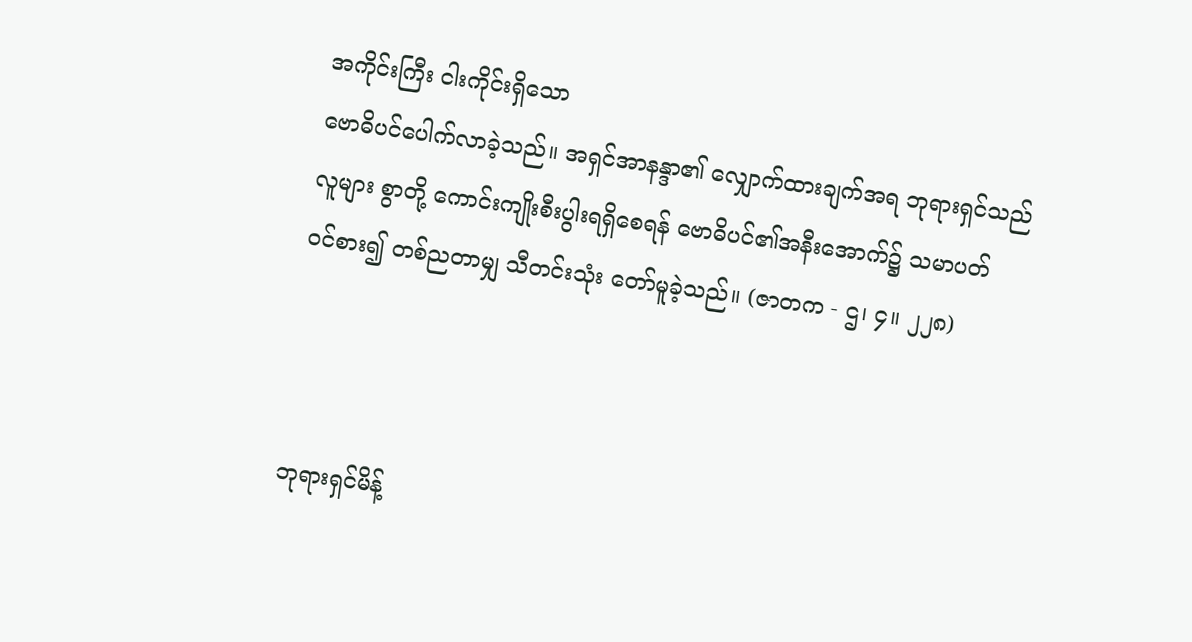အကိုင်းကြီး ငါးကိုင်းရှိသော
ဗောဓိပင်ပေါက်လာခဲ့သည်။ အရှင်အာနန္ဒာ၏ လျှောက်ထားချက်အရ ဘုရားရှင်သည်
လူများ စွာတို့ ကောင်းကျိုးစီးပွါးရရှိစေရန် ဗောဓိပင်၏အနီးအောက်၌ သမာပတ်
ဝင်စား၍ တစ်ညတာမျှ သီတင်းသုံး တော်မူခဲ့သည်။ (ဇာတက - ဌ၊ ၄။ ၂၂၈)



ဘုရားရှင်မိန့်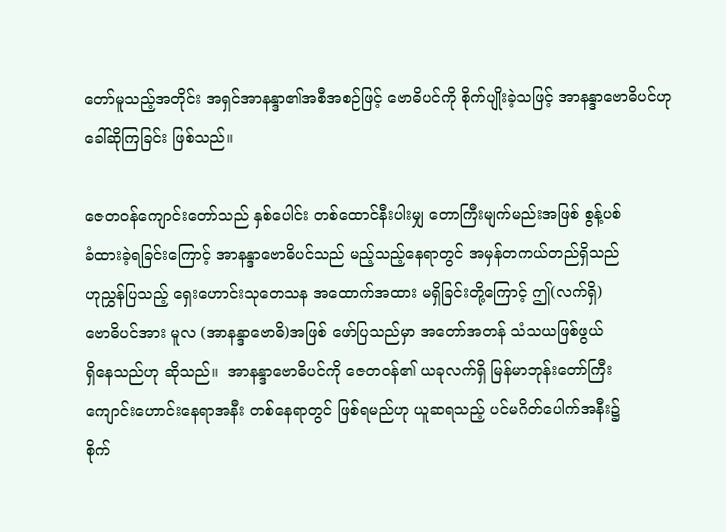တော်မူသည့်အတိုင်း အရှင်အာနန္ဒာ၏အစီအစဉ်ဖြင့် ဗောဓိပင်ကို စိုက်ပျိုးခဲ့သဖြင့် အာနန္ဒာဗောဓိပင်ဟု ခေါ်ဆိုကြခြင်း ဖြစ်သည်။

ဇေတဝန်ကျောင်းတော်သည် နှစ်ပေါင်း တစ်ထောင်နီးပါးမျှ တောကြီးမျက်မည်းအဖြစ် စွန့်ပစ်
ခံထားခဲ့ရခြင်းကြောင့် အာနန္ဒာဗောဓိပင်သည် မည့်သည့်နေရာတွင် အမှန်တကယ်တည်ရှိသည်
ဟုညွှန်ပြသည့် ရှေးဟောင်းသုတေသန အထောက်အထား မရှိခြင်းတို့ကြောင့် ဤ(လက်ရှိ)
ဗောဓိပင်အား မူလ (အာနန္ဒာဗောဓိ)အဖြစ် ဖော်ပြသည်မှာ အတော်အတန် သံသယဖြစ်ဖွယ်
ရှိနေသည်ဟု ဆိုသည်။  အာနန္ဒာဗောဓိပင်ကို ဇေတဝန်၏ ယခုလက်ရှိ မြန်မာဘုန်းတော်ကြီး
ကျောင်းဟောင်းနေရာအနီး တစ်နေရာတွင် ဖြစ်ရမည်ဟု ယူဆရသည့် ပင်မဂိတ်ပေါက်အနီး၌
စိုက်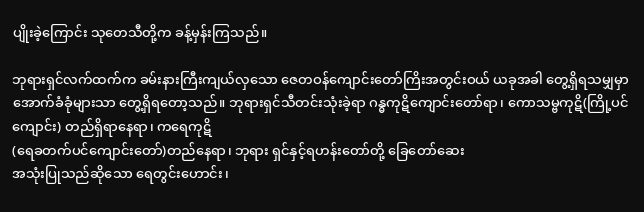ပျိုးခဲ့ကြောင်း သုတေသီတို့က ခန့်မှန်းကြသည်။

ဘုရားရှင်လက်ထက်က ခမ်းနားကြီးကျယ်လှသော ဇေတဝန်ကျောင်းတော်ကြိးအတွင်းဝယ် ယခုအခါ တွေ့ရှိရသမျှမှာ အောက်ခံခုံများသာ တွေ့ရှိရတော့သည်။ ဘုရားရှင်သီတင်းသုံးခဲ့ရာ ဂန္ဓကုဋိကျောင်းတော်ရာ၊ ကောသမ္ဗကုဋိ(ကြို့ပင်ကျောင်း) တည်ရှိရာနေရာ၊ ကရေကုဋိ
(ရေခတက်ပင်ကျောင်းတော်)တည်နေရာ၊ ဘုရား ရှင်နှင့်ရဟန်းတော်တို့ ခြေတော်ဆေး
အသုံးပြုသည်ဆိုသော ရေတွင်းဟောင်း၊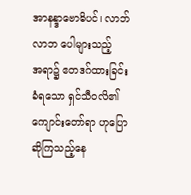အာနန္ဒာဗောဓိပင်၊ လာဘ်လာဘ ပေါများသည့်
အရာ၌ ဧတဒဂ်ထားခြင်းခံရသော ရှင်သီဝလိ၏ ကျောင်းတော်ရာ ဟုပြောဆိုကြသည့်နေ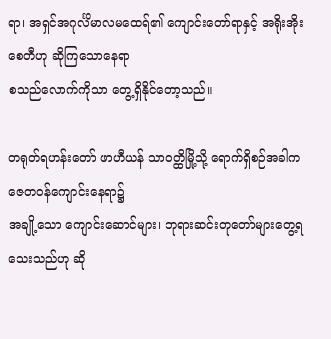ရာ၊ အရှင်အဂုင်္လိမာလမထေရ်၏ ကျောင်းတော်ရာနှင့် အရိုးအိုးစေတီဟု ဆိုကြသောနေရာ
စသည်လောက်ကိုသာ တွေ့ရှိနိုင်တော့သည်။

တရုတ်ရဟန်းတော် ဖာဟီယန် သာဝတ္ထိမြို့သို့ ရောက်ရှိစဉ်အခါက ဇေတဝန်ကျောင်းနေရာ၌
အချို့သော ကျောင်းဆောင်များ၊ ဘုရားဆင်းတုတော်များတွေ့ရသေးသည်ဟု ဆို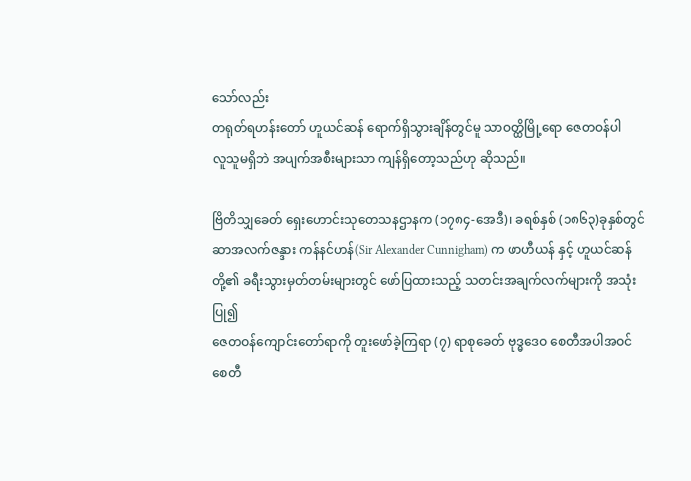သော်လည်း
တရုတ်ရဟန်းတော် ဟူယင်ဆန် ရောက်ရှိသွားချိန်တွင်မူ သာဝတ္ထိမြို့ရော ဇေတဝန်ပါ
လူသူမရှိဘဲ အပျက်အစီးများသာ ကျန်ရှိတော့သည်ဟု ဆိုသည်။

ဗြိတိသျှခေတ် ရှေးဟောင်းသုတေသနဌာနက (၁၇၈၄-အေဒီ)၊ ခရစ်နှစ် (၁၈၆၃)ခုနှစ်တွင်
ဆာအလက်ဇန္ဒား ကန်နင်ဟန်(Sir Alexander Cunnigham) က ဖာဟီယန် နှင့် ဟူယင်ဆန်
တို့၏ ခရီးသွားမှတ်တမ်းများတွင် ဖော်ပြထားသည့် သတင်းအချက်လက်များကို အသုံးပြု၍
ဇေတဝန်ကျောင်းတော်ရာကို တူးဖော်ခဲ့ကြရာ (၇) ရာစုခေတ် ဗုဒ္ဓဒေဝ စေတီအပါအဝင်
စေတီ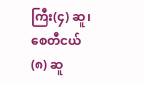ကြီး(၄) ဆူ၊ စေတီငယ် (၈) ဆူ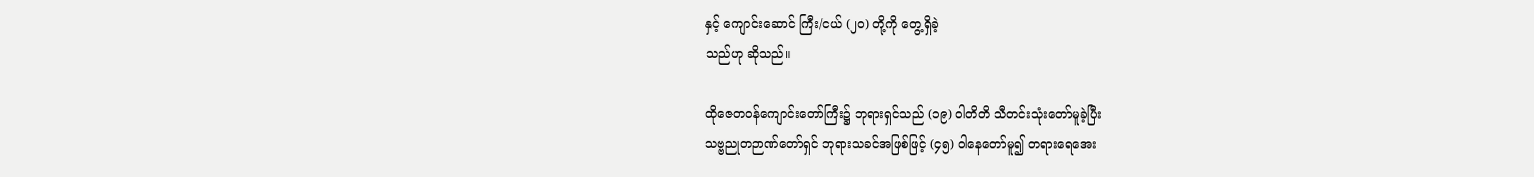နှင့် ကျောင်းဆောင် ကြီး/ငယ် (၂၀) တို့ကို တွေ့ရှိခဲ့
သည်ဟု ဆိုသည်။

ထိုဇေတဝန်ကျောင်းတော်ကြီး၌ ဘုရားရှင်သည် (၁၉) ဝါတိတိ သီတင်းသုံးတော်မူခဲ့ပြီး
သဗ္ဗညုတဉာဏ်တော်ရှင် ဘုရားသခင်အဖြစ်ဖြင့် (၄၅) ဝါနေတော်မူ၍ တရားရေအေး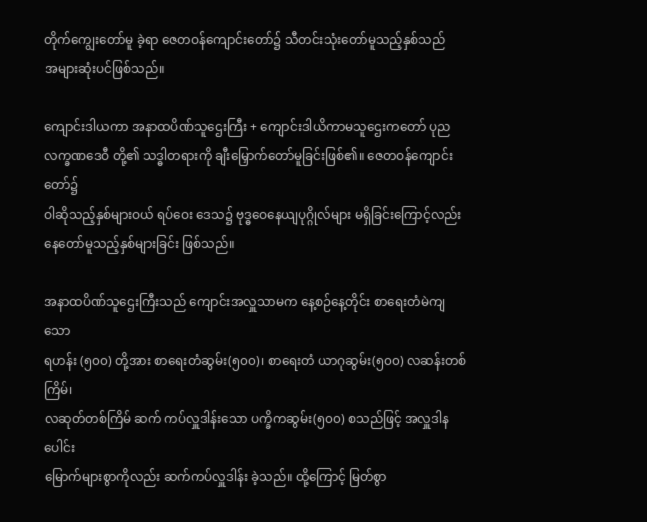တိုက်ကျွေးတော်မူ ခဲ့ရာ ဇေတဝန်ကျောင်းတော်၌ သီတင်းသုံးတော်မူသည့်နှစ်သည်
အများဆုံးပင်ဖြစ်သည်။

ကျောင်းဒါယကာ အနာထပိဏ်သူဌေးကြီး + ကျောင်းဒါယိကာမသူဌေးကတော် ပုည
လက္ခဏဒေဝီ တို့၏ သဒ္ဓါတရားကို ချီးမြှောက်တော်မူခြင်းဖြစ်၏။ ဇေတဝန်ကျောင်းတော်၌
ဝါဆိုသည့်နှစ်များဝယ် ရပ်ဝေး ဒေသ၌ ဗုဒ္ဓဝေနေယျပုဂ္ဂိုလ်များ မရှိခြင်းကြောင့်လည်း
နေတော်မူသည့်နှစ်များခြင်း ဖြစ်သည်။

အနာထပိဏ်သူဌေးကြီးသည် ကျောင်းအလှူသာမက နေ့စဉ်နေ့တိုင်း စာရေးတံမဲကျသော
ရဟန်း (၅၀၀) တို့အား စာရေးတံဆွမ်း(၅၀၀)၊ စာရေးတံ ယာဂုဆွမ်း(၅၀၀) လဆန်းတစ်ကြိမ်၊
လဆုတ်တစ်ကြိမ် ဆက် ကပ်လှူဒါန်းသော ပက္ခိကဆွမ်း(၅၀၀) စသည်ဖြင့် အလှူဒါနပေါင်း
မြောက်များစွာကိုလည်း ဆက်ကပ်လှူဒါန်း ခဲ့သည်။ ထို့ကြောင့် မြတ်စွာ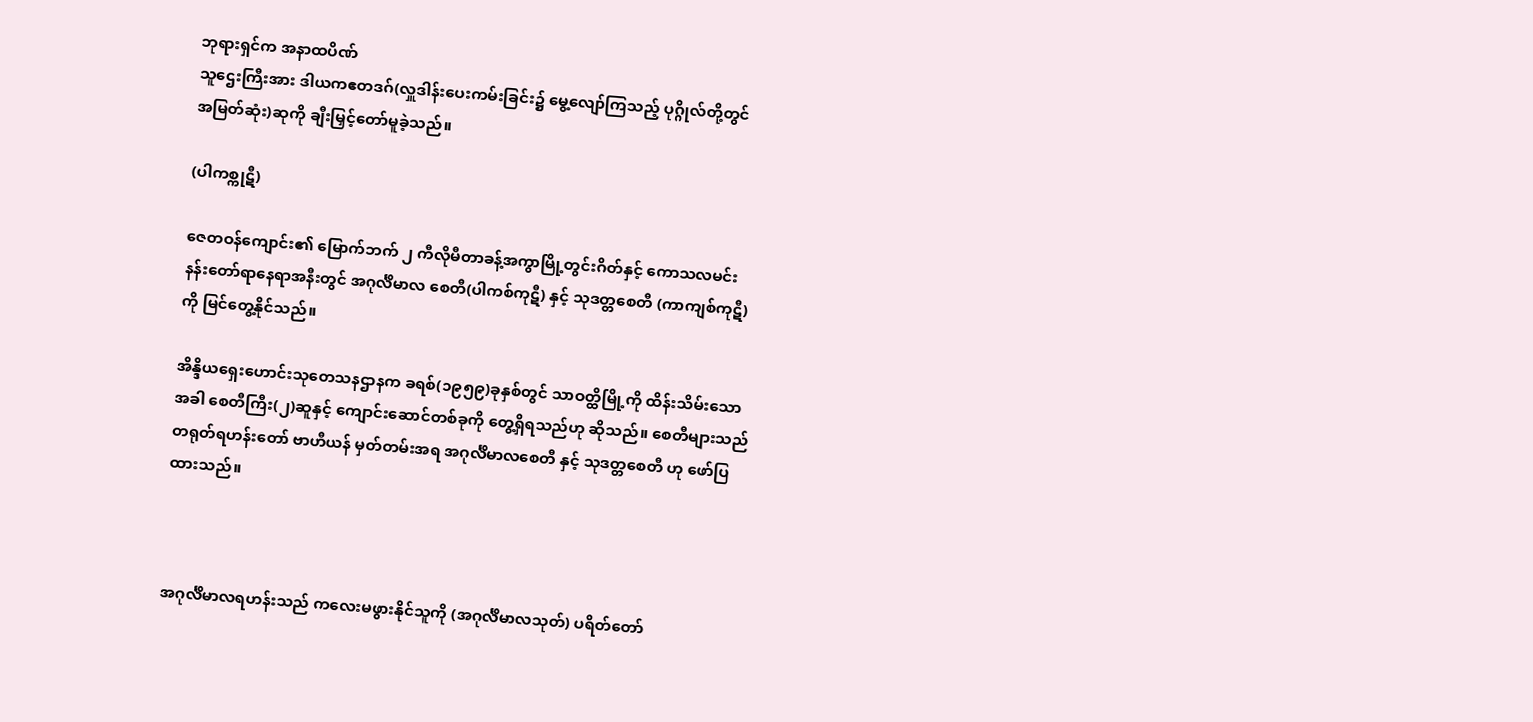ဘုရားရှင်က အနာထပိဏ်
သူဌေးကြီးအား ဒါယကဧတဒဂ်(လှူဒါန်းပေးကမ်းခြင်း၌ မွေ့လျော်ကြသည့် ပုဂ္ဂိုလ်တို့တွင်
အမြတ်ဆုံး)ဆုကို ချီးမြှင့်တော်မူခဲ့သည်။

(ပါကစ္ကုဋီ)

ဇေတဝန်ကျောင်း၏ မြောက်ဘက် ၂ ကီလိုမီတာခန့်အကွာမြို့တွင်းဂိတ်နှင့် ကောသလမင်း
နန်းတော်ရာနေရာအနီးတွင် အဂုင်္လိမာလ စေတီ(ပါကစ်ကုဋီ) နှင့် သုဒတ္တစေတီ (ကာကျစ်ကုဋီ)
ကို မြင်တွေ့နိုင်သည်။

အိန္ဒိယရှေးဟောင်းသုတေသနဌာနက ခရစ်(၁၉၅၉)ခုနှစ်တွင် သာဝတ္ထိမြို့ကို ထိန်းသိမ်းသော
အခါ စေတီကြီး(၂)ဆူနှင့် ကျောင်းဆောင်တစ်ခုကို တွေ့ရှိရသည်ဟု ဆိုသည်။ စေတီများသည်
တရုတ်ရဟန်းတော် ဗာဟီယန် မှတ်တမ်းအရ အဂုင်္လိမာလစေတီ နှင့် သုဒတ္တစေတီ ဟု ဖော်ပြ
ထားသည်။



အဂုင်္လိမာလရဟန်းသည် ကလေးမဖွားနိုင်သူကို (အဂုင်္လိမာလသုတ်) ပရိတ်တော်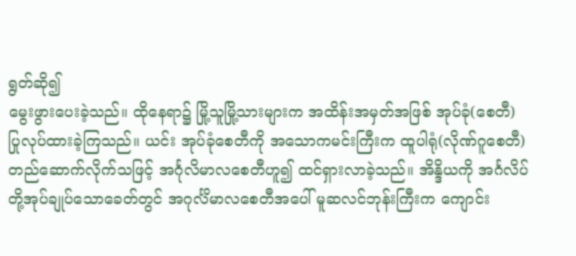ရွတ်ဆို၍
မွေးဖွားပေးခဲ့သည်။ ထိုနေရာ၌ မြို့သူမြို့သားများက အထိန်းအမှတ်အဖြစ် အုပ်ခုံ(စေတီ)
ပြုလုပ်ထားခဲ့ကြသည်။ ယင်း အုပ်ခုံစေတီကို အသောကမင်းကြီးက ထူပါရုံ(လိုဏ်ဂူစေတီ)
တည်ဆောက်လိုက်သဖြင့် အင်္ဂုလိမာလစေတီဟူ၍ ထင်ရှားလာခဲ့သည်။ အိန္ဒိယကို အင်္ဂလိပ်
တို့အုပ်ချုပ်သောခေတ်တွင် အဂုင်္လိမာလစေတီအပေါ် မူဆလင်ဘုန်းကြီးက ကျောင်း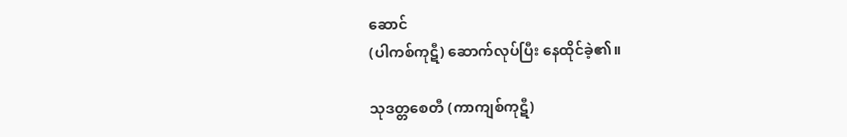ဆောင်
(ပါကစ်ကုဋီ) ဆောက်လုပ်ပြီး နေထိုင်ခဲ့၏။

သုဒတ္တစေတီ (ကာကျစ်ကုဋီ)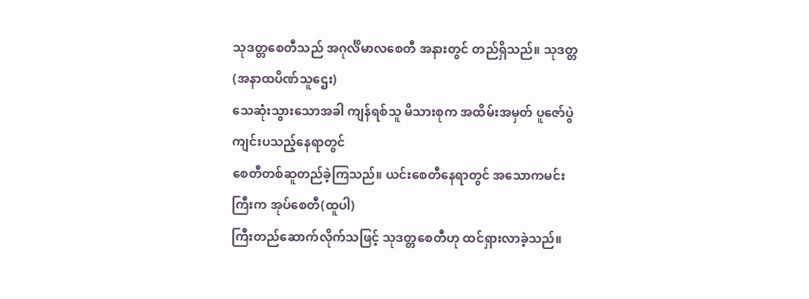သုဒတ္တစေတီသည် အဂုင်္လိမာလစေတီ အနားတွင် တည်ရှိသည်။ သုဒတ္တ (အနာထပိဏ်သူဌေး)
သေဆုံးသွားသောအခါ ကျန်ရစ်သူ မိသားစုက အထိမ်းအမှတ် ပူဇော်ပွဲကျင်းပသည့်နေရာတွင်
စေတီတစ်ဆူတည်ခဲ့ကြသည်။ ယင်းစေတီနေရာတွင် အသောကမင်းကြီးက အုပ်စေတီ(ထူပါ)
ကြီးတည်ဆောက်လိုက်သဖြင့် သုဒတ္တစေတီဟု ထင်ရှားလာခဲ့သည်။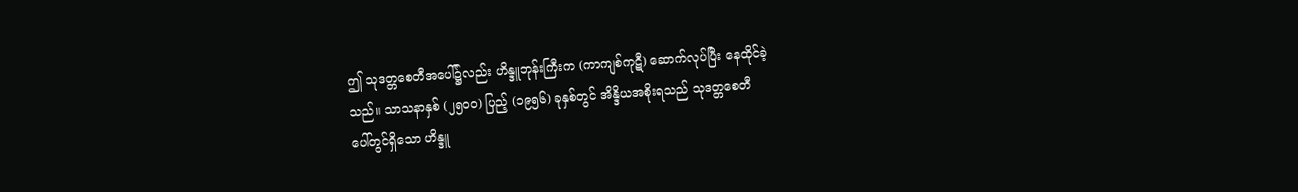ဤ သုဒတ္တစေတီအပေါ်၌လည်း ဟိန္ဒူဘုန်းကြီးက (ကာကျစ်ကုဋီ) ဆောက်လုပ်ပြီး နေထိုင်ခဲ့
သည်။ သာသနာနှစ် (၂၅၀၀) ပြည့် (၁၉၅၆) ခုနှစ်တွင် အိန္ဒိယအစိုးရသည် သုဒတ္တစေတီ
ပေါ်တွင်ရှိသော ဟိန္ဒူ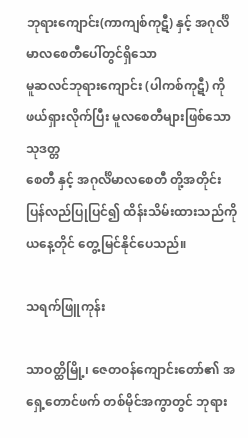ဘုရားကျောင်း(ကာကျစ်ကုဋီ) နှင့် အဂုင်္လိမာလစေတီပေါ်တွင်ရှိသော
မူဆလင်ဘုရားကျောင်း (ပါကစ်ကုဋီ) ကို ဖယ်ရှားလိုက်ပြီး မူလစေတီများဖြစ်သော သုဒတ္တ
စေတီ နှင့် အဂုင်္လိမာလစေတီ တို့အတိုင်း ပြန်လည်ပြုပြင်၍ ထိန်းသိမ်းထားသည်ကို
ယနေ့တိုင် တွေ့မြင်နိုင်ပေသည်။

သရက်ဖြူကုန်း

သာဝတ္ထိမြို့၊ ဇေတဝန်ကျောင်းတော်၏ အရှေ့တောင်ဖက် တစ်မိုင်အကွာတွင် ဘုရား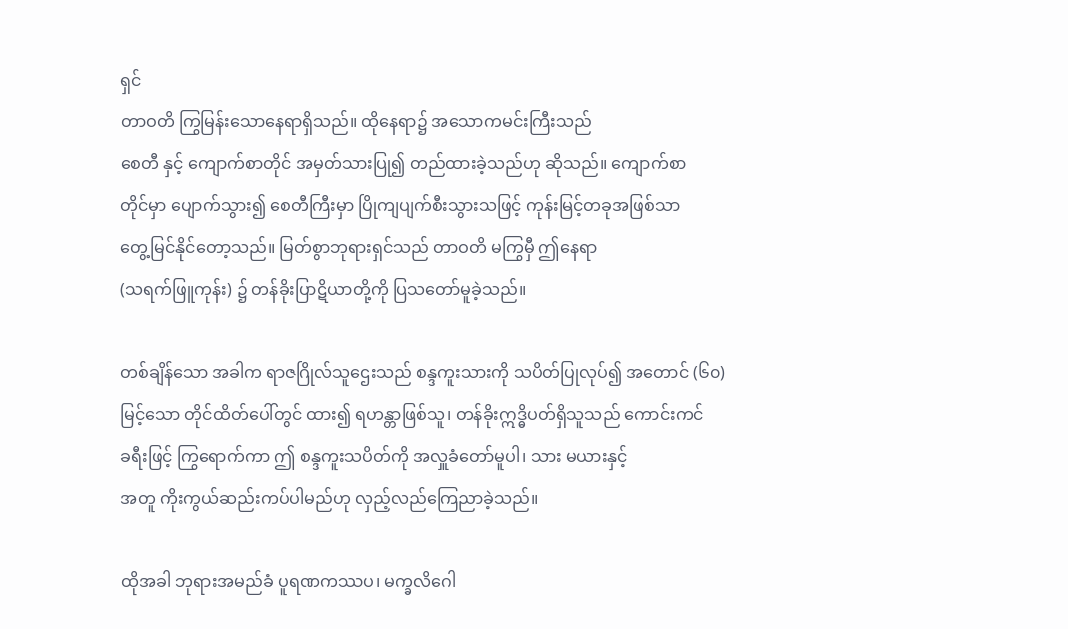ရှင်
တာဝတိ ကြွမြန်းသောနေရာရှိသည်။ ထိုနေရာ၌ အသောကမင်းကြီးသည်
စေတီ နှင့် ကျောက်စာတိုင် အမှတ်သားပြု၍ တည်ထားခဲ့သည်ဟု ဆိုသည်။ ကျောက်စာ
တိုင်မှာ ပျောက်သွား၍ စေတီကြီးမှာ ပြိုကျပျက်စီးသွားသဖြင့် ကုန်းမြင့်တခုအဖြစ်သာ
တွေ့မြင်နိုင်တော့သည်။ မြတ်စွာဘုရားရှင်သည် တာဝတိ မကြွမှီ ဤနေရာ
(သရက်ဖြူကုန်း) ၌ တန်ခိုးပြာဋိယာတို့ကို ပြသတော်မူခဲ့သည်။

တစ်ချိန်သော အခါက ရာဇဂြိုလ်သူဌေးသည် စန္ဒကူးသားကို သပိတ်ပြုလုပ်၍ အတောင် (၆၀)
မြင့်သော တိုင်ထိတ်ပေါ်တွင် ထား၍ ရဟန္တာဖြစ်သူ၊ တန်ခိုးဣဒ္ဓိပတ်ရှိသူသည် ကောင်းကင်
ခရီးဖြင့် ကြွရောက်ကာ ဤ စန္ဒကူးသပိတ်ကို အလှူခံတော်မူပါ၊ သား မယားနှင့်
အတူ ကိုးကွယ်ဆည်းကပ်ပါမည်ဟု လှည့်လည်ကြေညာခဲ့သည်။

ထိုအခါ ဘုရားအမည်ခံ ပူရဏကဿပ၊ မက္ခလိဂေါ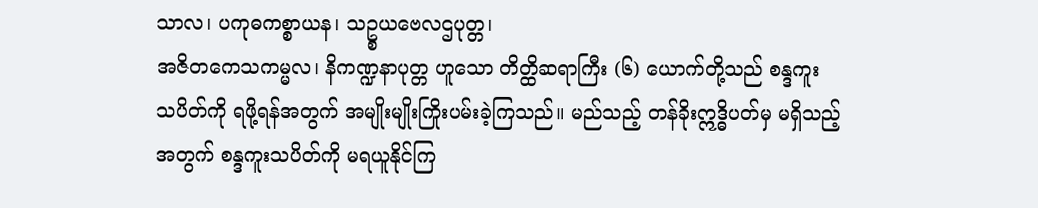သာလ၊ ပကုဓကစ္စာယန၊ သဥ္စယဗေလဌပုတ္တ၊
အဇိတကေသကမ္မလ၊ နိကဏ္ဍနာပုတ္တ ဟူသော တိတ္ထိဆရာကြီး (၆) ယောက်တို့သည် စန္ဒကူး
သပိတ်ကို ရဖို့ရန်အတွက် အမျိုးမျိုးကြိုးပမ်းခဲ့ကြသည်။ မည်သည့် တန်ခိုးဣဒ္ဓိပတ်မှ မရှိသည့်
အတွက် စန္ဒကူးသပိတ်ကို မရယူနိုင်ကြ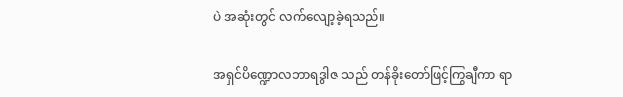ပဲ အဆုံးတွင် လက်လျော့ခဲ့ရသည်။

အရှင်ပိဏ္ဍောလဘာရဒွါဇ သည် တန်ခိုးတော်ဖြင့်ကြွချီကာ ရာ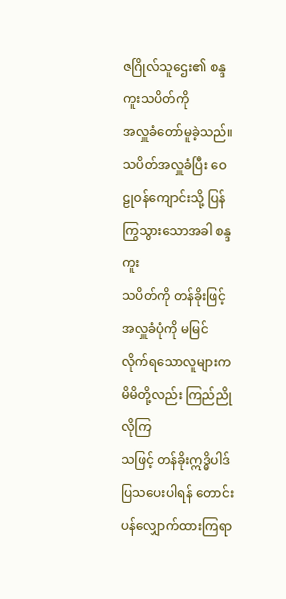ဇဂြိုလ်သူဌေး၏ စန္ဒကူးသပိတ်ကို
အလှူခံတော်မူခဲ့သည်။ သပိတ်အလှူခံပြီး ဝေဠုဝန်ကျောင်းသို့ ပြန်ကြွသွားသောအခါ စန္ဒကူး
သပိတ်ကို တန်ခိုးဖြင့် အလှူခံပုံကို မမြင်လိုက်ရသောလူများက မိမိတို့လည်း ကြည်ညိုလိုကြ
သဖြင့် တန်ခိုးဣဒ္ဓိပါဒ်ပြသပေးပါရန် တောင်းပန်လျှောက်ထားကြရာ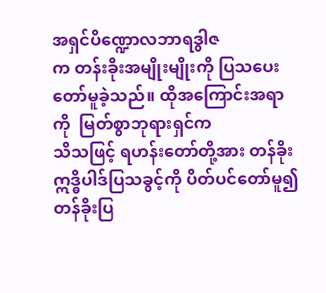အရှင်ပိဏ္ဍောလဘာရဒွါဇ
က တန်းခိုးအမျိုးမျိုးကို ပြသပေးတော်မူခဲ့သည်။ ထိုအကြောင်းအရာကို  မြတ်စွာဘုရားရှင်က
သိသဖြင့် ရဟန်းတော်တို့အား တန်ခိုးဣဒ္ဓိပါဒ်ပြသခွင့်ကို ပိတ်ပင်တော်မူ၍ တန်ခိုးပြ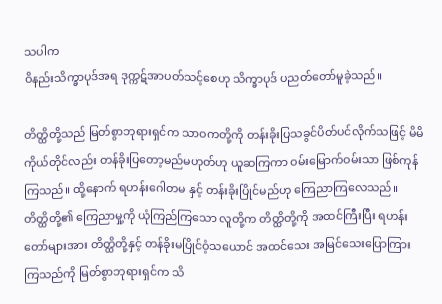သပါက
ဝိနည်းသိက္ခာပုဒ်အရ ဒုက္ကဋ်အာပတ်သင့်စေဟု သိက္ခာပုဒ် ပညတ်တော်မူခဲ့သည်။

တိတ္ထိတို့သည် မြတ်စွာဘုရားရှင်က သာဝကတို့ကို တန်းခိုးပြသခွင်ပိတ်ပင်လိုက်သဖြင့် မိမိ
ကိုယ်တိုင်လည်း တန်ခိုးပြတော့မည်မဟုတ်ဟု ယူဆကြကာ ဝမ်းမြောက်ဝမ်းသာ ဖြစ်ကုန်
ကြသည်။ ထို့နောက် ရဟန်းဂေါတမ နှင့် တန်းခိုးပြိုင်မည်ဟု ကြေညာကြလေသည်။
တိတ္ထိတို့၏ ကြေညာမှု့ကို ယုံကြည်ကြသော လူတို့က တိတ္ထိတို့ကို အထင်ကြီးပြီး ရဟန်း
တော်များအား တိတ္ထိတို့နှင့် တန်ခိုးမပြိုင်ဝံ့သယောင် အထင်သေး အမြင်သေးပြောကြား
ကြသည်ကို မြတ်စွာဘုရားရှင်က သိ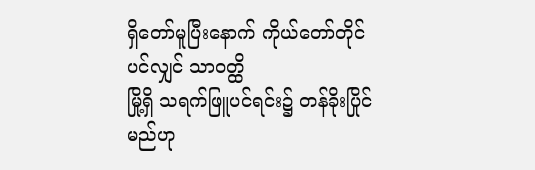ရှိတော်မူပြီးနောက် ကိုယ်တော်တိုင်ပင်လျှင် သာဝတ္ထိ
မြို့ရှိ သရက်ဖြူပင်ရင်း၌ တန်ခိုးပြိုင်မည်ဟု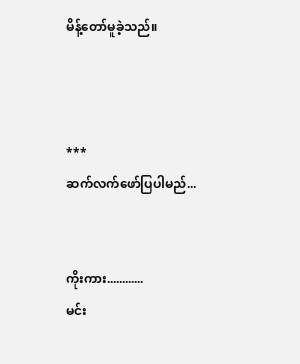မိန့်တော်မူခဲ့သည်။



***
ဆက်လက်ဖော်ပြပါမည်...


ကိုးကား............
မင်း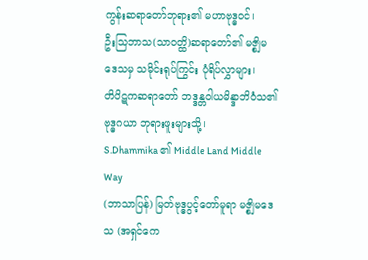ကွန်းဆရာတော်ဘုရား၏ မဟာဗုဒ္ဓဝင်၊
ဦးသြဘာသ(သာဝတ္ထိ)ဆရာတော်၏ မဇ္စျိမဒေသမှ သမိုင်းရုပ်ကြွင်း ပုံရိပ်လွှာများ၊
တိပိဋကဆရာတော် ဘဒ္ဒန္တဝါယမိန္ဒာဘိဝံသ၏ ဗုဒ္ဓဂယာ ဘုရားဖူးများသို့၊
S.Dhammika ၏ Middle Land Middle Way
(ဘာသာပြန်) မြတ်ဗုဒ္ဓပွင့်တော်မူရာ မဇ္စျိမဒေသ (အရှင်ကေ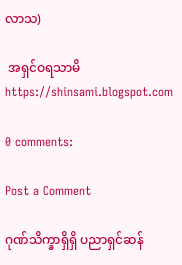လာသ)

 အရှင်ဝရသာမိ
https://shinsami.blogspot.com

0 comments:

Post a Comment

ဂုဏ်သိက္ခာရှိရှိ ပညာရှင်ဆန်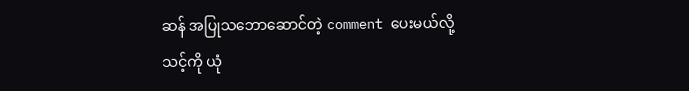ဆန် အပြုသဘောဆောင်တဲ့ comment ပေးမယ်လို့
သင့်ကို ယုံ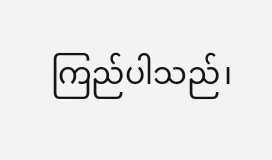ကြည်ပါသည်၊